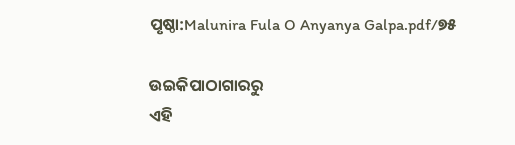ପୃଷ୍ଠା:Malunira Fula O Anyanya Galpa.pdf/୭୫

ଉଇକିପାଠାଗାର‌ରୁ
ଏହି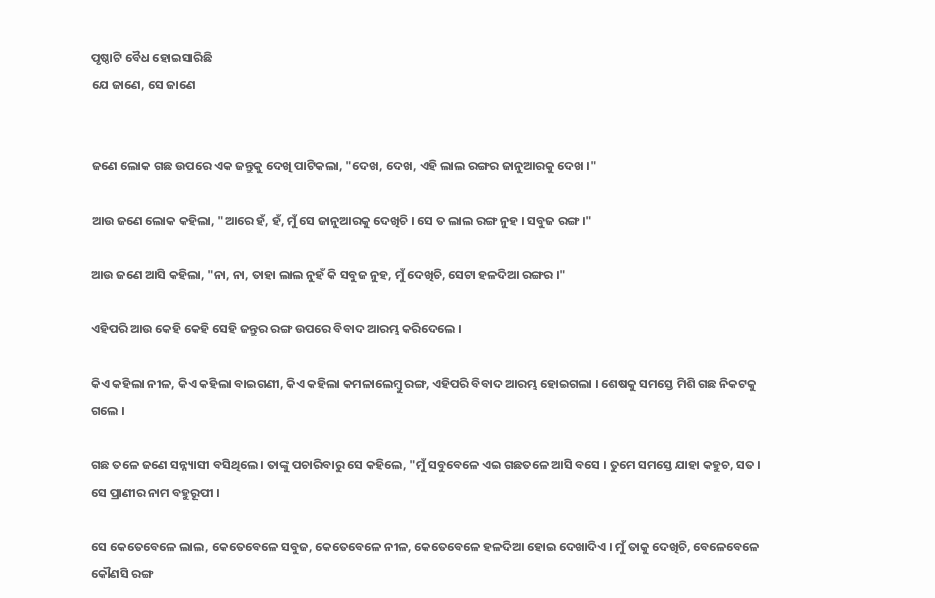ପୃଷ୍ଠାଟି ବୈଧ ହୋଇସାରିଛି
ଯେ ଜାଣେ, ସେ ଜାଣେ


ଜଣେ ଲୋକ ଗଛ ଉପରେ ଏକ ଜନ୍ତୁକୁ ଦେଖି ପାଟିକଲା, "ଦେଖ, ଦେଖ, ଏହି ଲାଲ ରଙ୍ଗର ଜାନୁଆରକୁ ଦେଖ ।"

ଆଉ ଜଣେ ଲୋକ କହିଲା, "ଆରେ ହଁ, ହଁ, ମୁଁ ସେ ଜାନୁଆରକୁ ଦେଖିଚି । ସେ ତ ଲାଲ ରଙ୍ଗ ନୁହ । ସବୁଜ ରଙ୍ଗ ।"

ଆଉ ଜଣେ ଆସି କହିଲା, "ନା, ନା, ତାହା ଲାଲ ନୁହଁ କି ସବୁଜ ନୁହ, ମୁଁ ଦେଖିଚି, ସେଟା ହଳଦିଆ ରଙ୍ଗର ।"

ଏହିପରି ଆଉ କେହି କେହି ସେହି ଜନ୍ତୁର ରଙ୍ଗ ଉପରେ ବିବାଦ ଆରମ୍ଭ କରିଦେଲେ ।

କିଏ କହିଲା ନୀଳ, କିଏ କହିଲା ବାଇଗଣୀ, କିଏ କହିଲା କମଳାଲେମ୍ବୁ ରଙ୍ଗ, ଏହିପରି ବିବାଦ ଆରମ୍ଭ ହୋଇଗଲା । ଶେଷକୁ ସମସ୍ତେ ମିଶି ଗଛ ନିକଟକୁ ଗଲେ ।

ଗଛ ତଳେ ଜଣେ ସନ୍ନ୍ୟାସୀ ବସିଥିଲେ । ତାଙ୍କୁ ପଚାରିବାରୁ ସେ କହିଲେ, "ମୁଁ ସବୁବେଳେ ଏଇ ଗଛତଳେ ଆସି ବସେ । ତୁମେ ସମସ୍ତେ ଯାହା କହୁଚ, ସତ । ସେ ପ୍ରାଣୀର ନାମ ବହୁରୂପୀ ।

ସେ କେତେବେଳେ ଲାଲ, କେତେବେଳେ ସବୁଜ, କେତେବେଳେ ନୀଳ, କେତେବେଳେ ହଳଦିଆ ହୋଇ ଦେଖାଦିଏ । ମୁଁ ତାକୁ ଦେଖିଚି, ବେଳେବେଳେ କୌଣସି ରଙ୍ଗ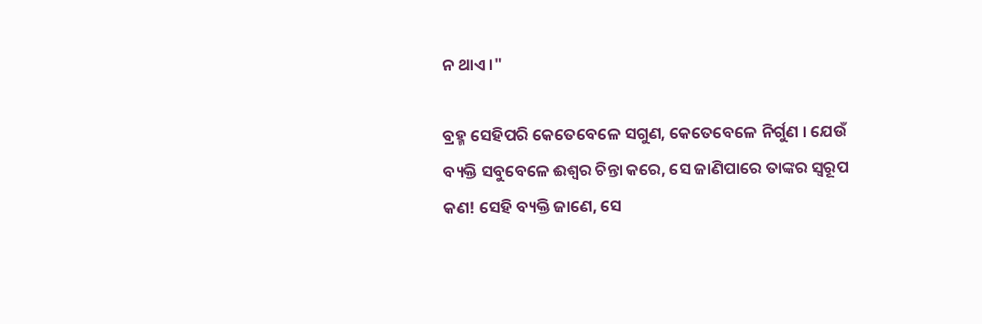ନ ଥାଏ ।"

ବ୍ରହ୍ମ ସେହିପରି କେତେବେଳେ ସଗୁଣ, କେତେବେଳେ ନିର୍ଗୁଣ । ଯେଉଁ ବ୍ୟକ୍ତି ସବୁବେଳେ ଈଶ୍ୱର ଚିନ୍ତା କରେ, ସେ ଜାଣିପାରେ ତାଙ୍କର ସ୍ୱରୂପ କଣ! ସେହି ବ୍ୟକ୍ତି ଜାଣେ, ସେ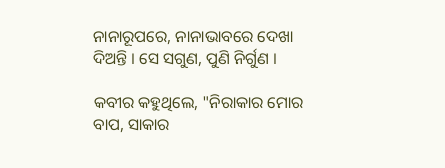ନାନାରୂପରେ, ନାନାଭାବରେ ଦେଖା ଦିଅନ୍ତି । ସେ ସଗୁଣ, ପୁଣି ନିର୍ଗୁଣ ।

କବୀର କହୁଥିଲେ, "ନିରାକାର ମୋର ବାପ, ସାକାର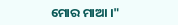ମୋର ମାଆ ।"